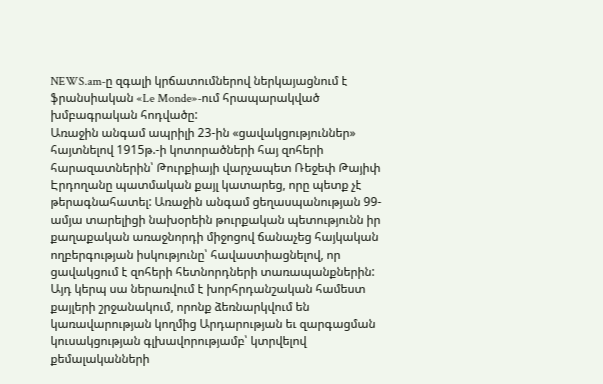NEWS.am-ը զգալի կրճատումներով ներկայացնում է ֆրանսիական «Le Monde»-ում հրապարակված խմբագրական հոդվածը:
Առաջին անգամ ապրիլի 23-ին «ցավակցություններ» հայտնելով 1915թ.-ի կոտորածների հայ զոհերի հարազատներին՝ Թուրքիայի վարչապետ Ռեջեփ Թայիփ Էրդողանը պատմական քայլ կատարեց, որը պետք չէ թերագնահատել: Առաջին անգամ ցեղասպանության 99-ամյա տարելիցի նախօրեին թուրքական պետությունն իր քաղաքական առաջնորդի միջոցով ճանաչեց հայկական ողբերգության իսկությունը՝ հավաստիացնելով, որ ցավակցում է զոհերի հետնորդների տառապանքներին:
Այդ կերպ սա ներառվում է խորհրդանշական համեստ քայլերի շրջանակում, որոնք ձեռնարկվում են կառավարության կողմից Արդարության եւ զարգացման կուսակցության գլխավորությամբ՝ կտրվելով քեմալականների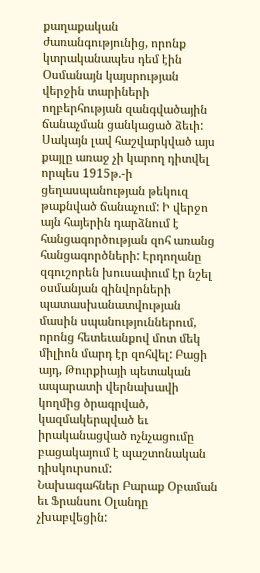քաղաքական ժառանգությունից, որոնք կտրականապես դեմ էին Օսմանայն կայսրության վերջին տարիների ողբերհության զանգվածային ճանաչման ցանկացած ձեւի:
Սակայն լավ հաշվարկված այս քայլը առաջ չի կարող դիտվել որպես 1915թ.-ի ցեղասպանության թեկուզ թաքնված ճանաչում: Ի վերջո այն հայերին դարձնում է հանցագործության զոհ առանց հանցագործների: Էրդողանը զգուշորեն խուսափում էր նշել օսմանյան զինվորների պատասխանատվության մասին սպանություններում, որոնց հետեւանքով մոտ մեկ միլիոն մարդ էր զոհվել: Բացի այդ, Թուրքիայի պետական ապարատի վերնախավի կողմից ծրագրված, կազմակերպված եւ իրականացված ոչնչացումը բացակայում է պաշտոնական դիսկուրսում:
Նախագահներ Բարաք Օբաման եւ Ֆրանսու Օլանդը չխաբվեցին: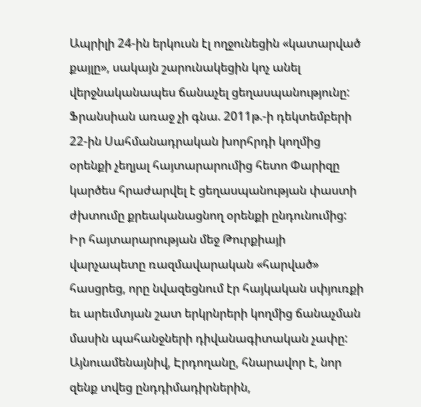Ապրիլի 24-ին երկուսն էլ ողջունեցին «կատարված քայլը», սակայն շարունակեցին կոչ անել վերջնականապես ճանաչել ցեղասպանությունը: Ֆրանսիան առաջ չի գնա. 2011թ.-ի դեկտեմբերի 22-ին Սահմանադրական խորհրդի կողմից օրենքի չեղյալ հայտարարումից հետո Փարիզը կարծես հրաժարվել է ցեղասպանության փաստի ժխտումը քրեականացնող օրենքի ընդունումից:
Իր հայտարարության մեջ Թուրքիայի վարչապետը ռազմավարական «հարված» հասցրեց, որը նվազեցնում էր հայկական սփյուռքի եւ արեւմտյան շատ երկրնրերի կողմից ճանաչման մասին պահանջների դիվանագիտական չափը: Այնուամենայնիվ, Էրդողանը, հնարավոր է, նոր զենք տվեց ընդդիմադիրներին,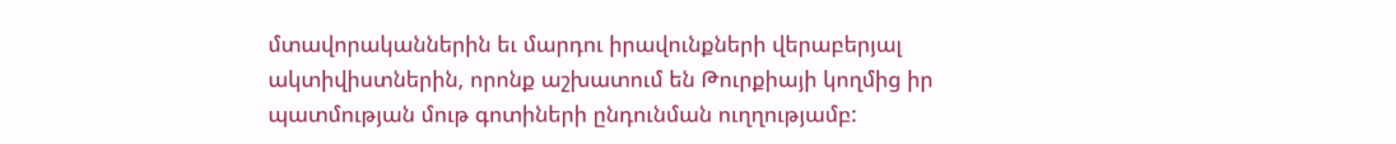մտավորականներին եւ մարդու իրավունքների վերաբերյալ ակտիվիստներին, որոնք աշխատում են Թուրքիայի կողմից իր պատմության մութ գոտիների ընդունման ուղղությամբ: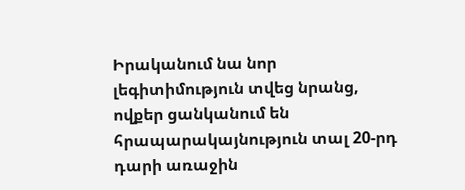Իրականում նա նոր լեգիտիմություն տվեց նրանց, ովքեր ցանկանում են հրապարակայնություն տալ 20-րդ դարի առաջին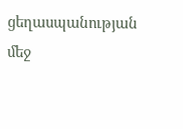ցեղասպանության մեջ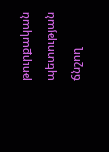թուրքական պետության ճնշող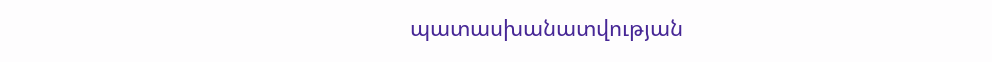պատասխանատվության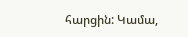հարցին: Կամա,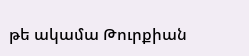թե ակամա Թուրքիան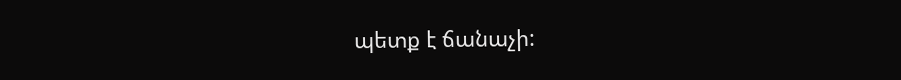պետք է ճանաչի: